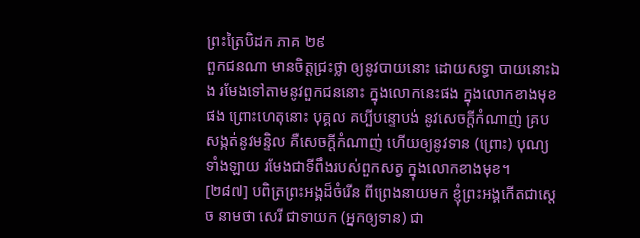ព្រះត្រៃបិដក ភាគ ២៩
ពួកជនណា មានចិត្តជ្រះថ្លា ឲ្យនូវបាយនោះ ដោយសទ្ធា បាយនោះឯង រមែងទៅតាមនូវពួកជននោះ ក្នុងលោកនេះផង ក្នុងលោកខាងមុខផង ព្រោះហេតុនោះ បុគ្គល គប្បីបន្ទោបង់ នូវសេចក្តីកំណាញ់ គ្របសង្កត់នូវមន្ទិល គឺសេចក្តីកំណាញ់ ហើយឲ្យនូវទាន (ព្រោះ) បុណ្យទាំងឡាយ រមែងជាទីពឹងរបស់ពួកសត្វ ក្នុងលោកខាងមុខ។
[២៨៧] បពិត្រព្រះអង្គដ៏ចំរើន ពីព្រេងនាយមក ខ្ញុំព្រះអង្គកើតជាស្តេច នាមថា សេរី ជាទាយក (អ្នកឲ្យទាន) ជា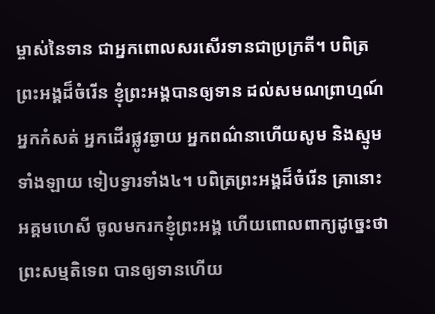ម្ចាស់នៃទាន ជាអ្នកពោលសរសើរទានជាប្រក្រតី។ បពិត្រព្រះអង្គដ៏ចំរើន ខ្ញុំព្រះអង្គបានឲ្យទាន ដល់សមណព្រាហ្មណ៍ អ្នកកំសត់ អ្នកដើរផ្លូវឆ្ងាយ អ្នកពណ៌នាហើយសូម និងស្មូមទាំងឡាយ ទៀបទ្វារទាំង៤។ បពិត្រព្រះអង្គដ៏ចំរើន គ្រានោះ អគ្គមហេសី ចូលមករកខ្ញុំព្រះអង្គ ហើយពោលពាក្យដូច្នេះថា ព្រះសម្មតិទេព បានឲ្យទានហើយ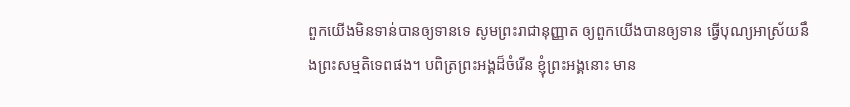ពួកយើងមិនទាន់បានឲ្យទានទេ សូមព្រះរាជានុញ្ញាត ឲ្យពួកយើងបានឲ្យទាន ធ្វើបុណ្យអាស្រ័យនឹងព្រះសម្មតិទេពផង។ បពិត្រព្រះអង្គដ៏ចំរើន ខ្ញុំព្រះអង្គនោះ មាន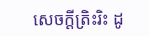សេចក្តីត្រិះរិះ ដូ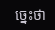ច្នេះថា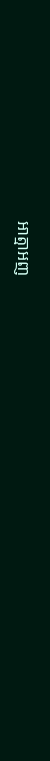អាត្មាអញ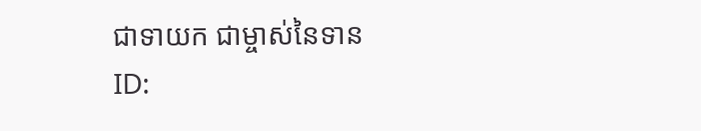ជាទាយក ជាម្ចាស់នៃទាន
ID: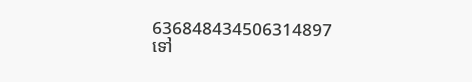636848434506314897
ទៅ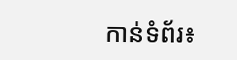កាន់ទំព័រ៖